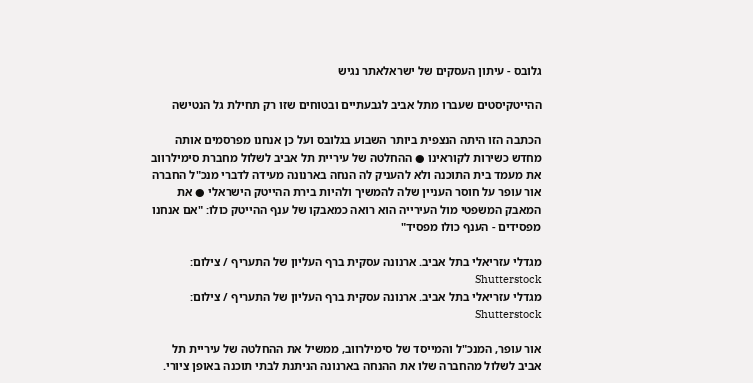גלובס - עיתון העסקים של ישראלאתר נגיש

ההייטקיסטים שעברו מתל אביב לגבעתיים ובטוחים שזו רק תחילת גל הנטישה

הכתבה הזו היתה הנצפית ביותר השבוע בגלובס ועל כן אנחנו מפרסמים אותה מחדש כשירות לקוראינו ● ההחלטה של עיריית תל אביב לשלול מחברת סימילרווב את מעמד בית התוכנה ולא להעניק לה הנחה בארנונה מעידה לדברי מנכ"ל החברה אור עופר על חוסר העניין שלה להמשיך ולהיות בירת ההייטק הישראלי ● את המאבק המשפטי מול העירייה הוא רואה כמאבקו של ענף ההייטק כולו: "אם אנחנו מפסידים - הענף כולו מפסיד"

מגדלי עזריאלי בתל אביב. ארנונה עסקית ברף העליון של התעריף / צילום: Shutterstock
מגדלי עזריאלי בתל אביב. ארנונה עסקית ברף העליון של התעריף / צילום: Shutterstock

אור עופר, המנכ"ל והמייסד של סימילרווב, ממשיל את ההחלטה של עיריית תל אביב לשלול מהחברה שלו את ההנחה בארנונה הניתנת לבתי תוכנה באופן ציורי.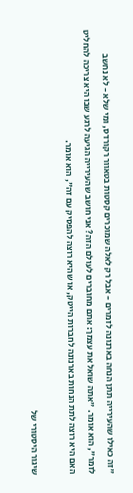"זה כאילו שהעירייה תתן הנחה בארנונה לזמרים - אבל רק לאלה שמוכרים קסטות בטאוור רקורדס, ומי שלא - לא נחשב לזמר", הוא אומר. "אתה שואל את עצמך: אתם מחוברים לעולם הזה? אני חושב שהעירייה הגיעה לרגע שבו היא צריכה להחליט האם היא רוצה לתת הנחות בארנונה לחברות הייטק, או שהיא רוצה להפסיק עם זה", הוא אומר.

שיגור היסטורי של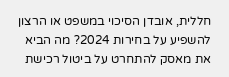חללית, אובדן הסיכוי במשפט או הרצון להשפיע על בחירות 2024? מה הביא את מאסק להתחרט על ביטול רכישת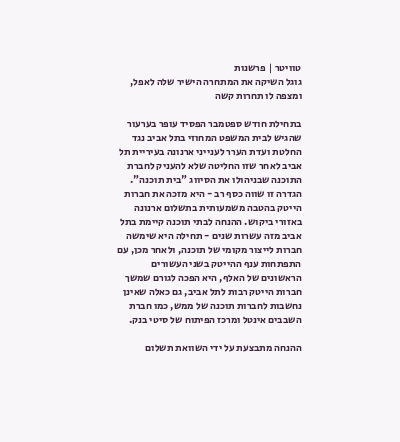טוויטר | פרשנות
גוגל השיקה את המתחרה הישיר שלה לאפל, ומצפה לו תחרות קשה

בתחילת חודש ספטמבר הפסיד עופר בערעור שהגיש לבית המשפט המחוזי בתל אביב נגד החלטת ועדת הערר לענייני ארנונה בעיריית תל אביב לאחר שזו החליטה שלא להעניק לחברת התוכנה שבניהולו את הסיווג "בית תוכנה". הגדרה זו שווה כסף רב - היא מזכה את חברות הייטק בהטבה משמעותית בתשלום ארנונה באזורי ביקוש. ההנחה לבתי תוכנה קיימת בתל אביב מזה עשרות שנים - תחילה היא שימשה חברות לייצור מקומי של תוכנה, ולאחר מכן, עם התפתחות ענף ההייטק בשני העשורים הראשונים של האלף, היא הפכה לגורם שמשך חברות הייטק רבות לתל אביב, גם כאלה שאינן נחשבות לחברות תוכנה של ממש, כמו חברת השבבים אינטל ומרכז הפיתוח של סיטי בנק.

ההנחה מתבצעת על ידי השוואת תשלום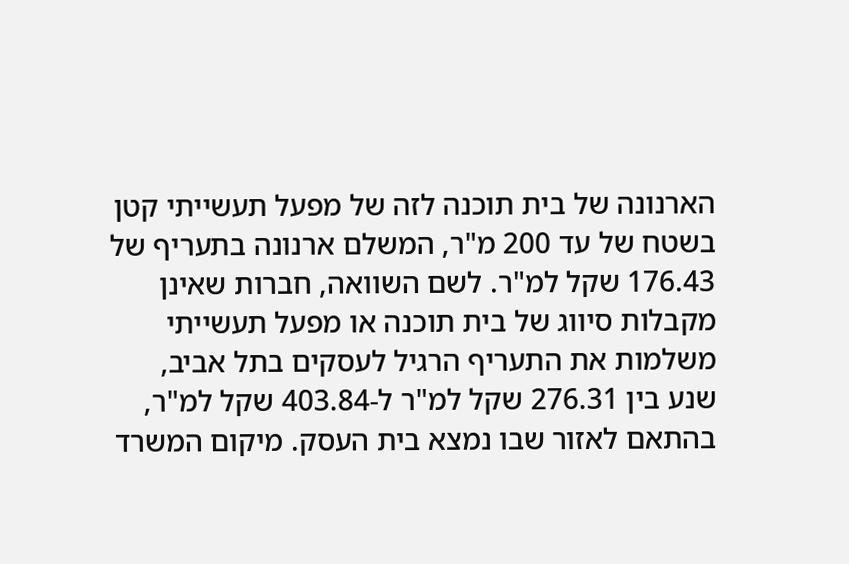הארנונה של בית תוכנה לזה של מפעל תעשייתי קטן בשטח של עד 200 מ"ר, המשלם ארנונה בתעריף של 176.43 שקל למ"ר. לשם השוואה, חברות שאינן מקבלות סיווג של בית תוכנה או מפעל תעשייתי משלמות את התעריף הרגיל לעסקים בתל אביב, שנע בין 276.31 שקל למ"ר ל-403.84 שקל למ"ר, בהתאם לאזור שבו נמצא בית העסק. מיקום המשרד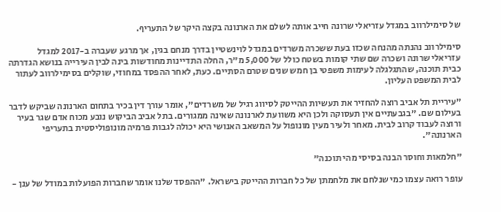של סימילרווב במגדל עזריאלי שרונה חייב אותה לשלם את הארנונה בקצה היקר של התעריף.

סימילרווב נהנתה מהנחה שכזו בעת ששכרה משרדים במגדל לוינשטיין בדרך מנחם בגין, אך מרגע שעברה ב-2017 למגדל עזריאלי שרונה ושכרה שם שתי קומות בשטח כולל של 5,000 מ"ר, החלה התדיינות מחודשות בינה לבין העירייה בנושא הגדרתה כבית תוכנה, שהתגלגלה לעימות משפטי בן חמש שנים שטרם הסתיים. כעת, לאחר ההפסד במחוזי, שוקלים בסימילרווב לעתור לבית המשפט העליון.

"עיריית תל אביב רוצה להחזיר את תעשיות ההייטק לסיווג רגיל של משרדים", אומר עורך דין בכיר בתחום הארנונה שביקש לדבר בעילום שם. "בגבעתיים אין תעסוקה ולכן היא משוועת לארנונה שאינה ממגורים. בתל אביב הביקוש נובע מכוח אדם שגר בעיר ורוצה לעבוד קרוב לבית. מאחר ולעיר מעין מונופול על המשאב האנושי היא יכולה לגבות פרמיה מונופוליסטית בתעריפי הארנונה".

"חלמאות וחוסר הבנה בסיסי מהי תוכנה"

עופר רואה עצמו כמי שנלחם את מלחמתן של כל חברות ההייטק בישראל. "ההפסד שלנו אומר שחברות הפועלות במודל של ענן -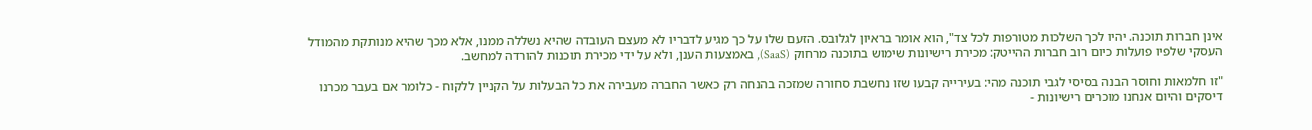אינן חברות תוכנה. יהיו לכך השלכות מטורפות לכל צד", הוא אומר בראיון לגלובס. הזעם שלו על כך מגיע לדבריו לא מעצם העובדה שהיא נשללה ממנו, אלא מכך שהיא מנותקת מהמודל העסקי שלפיו פועלות כיום רוב חברות ההייטק: מכירת רישיונות שימוש בתוכנה מרחוק (SaaS), באמצעות הענן, ולא על ידי מכירת תוכנות להורדה למחשב.

"זו חלמאות וחוסר הבנה בסיסי לגבי תוכנה מהי: בעירייה קבעו שזו נחשבת סחורה שמזכה בהנחה רק כאשר החברה מעבירה את כל הבעלות על הקניין ללקוח - כלומר אם בעבר מכרנו דיסקים והיום אנחנו מוכרים רישיונות -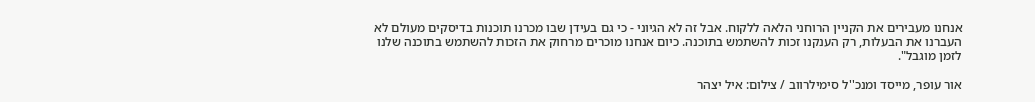אנחנו מעבירים את הקניין הרוחני הלאה ללקוח. אבל זה לא הגיוני - כי גם בעידן שבו מכרנו תוכנות בדיסקים מעולם לא העברנו את הבעלות, רק הענקנו זכות להשתמש בתוכנה. כיום אנחנו מוכרים מרחוק את הזכות להשתמש בתוכנה שלנו לזמן מוגבל".

אור עופר, מייסד ומנכ''ל סימילרווב / צילום: איל יצהר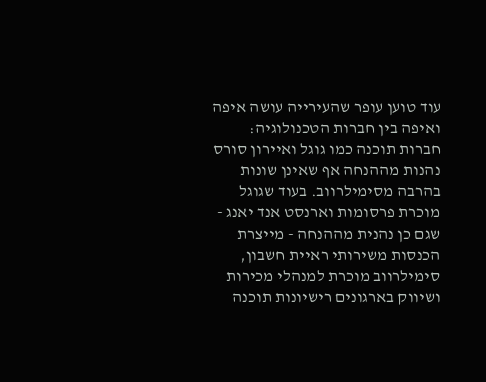עוד טוען עופר שהעירייה עושה איפה ואיפה בין חברות הטכנולוגיה: חברות תוכנה כמו גוגל ואיירון סורס נהנות מההנחה אף שאינן שונות בהרבה מסימילרווב. בעוד שגוגל מוכרת פרסומות וארנסט אנד יאנג - שגם כן נהנית מההנחה - מייצרת הכנסות משירותי ראיית חשבון, סימילרווב מוכרת למנהלי מכירות ושיווק בארגונים רישיונות תוכנה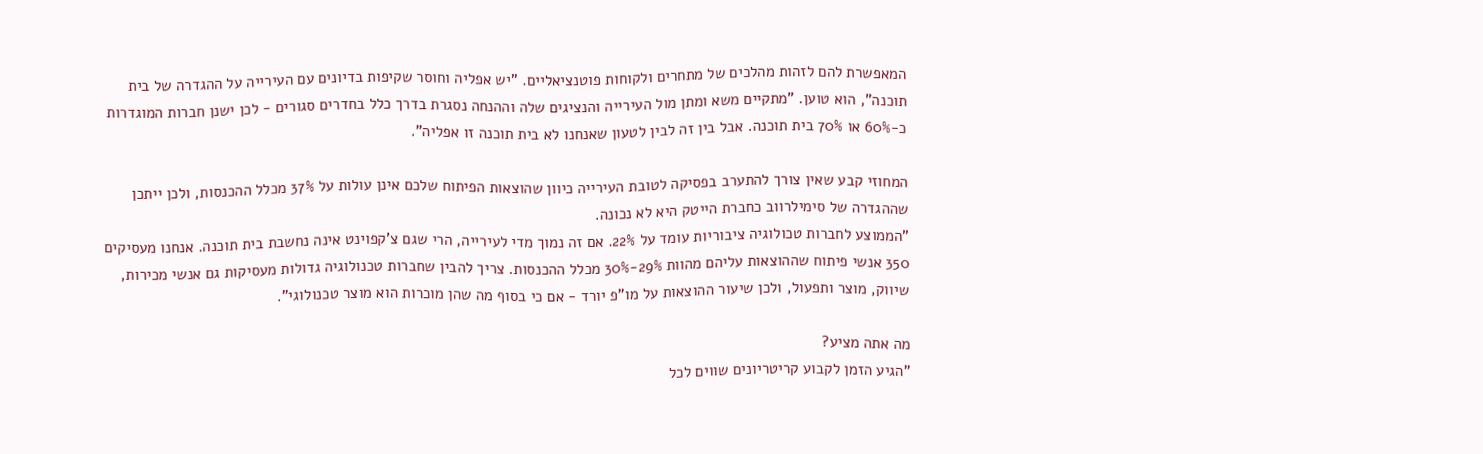המאפשרת להם לזהות מהלכים של מתחרים ולקוחות פוטנציאליים. "יש אפליה וחוסר שקיפות בדיונים עם העירייה על ההגדרה של בית תוכנה", הוא טוען. "מתקיים משא ומתן מול העירייה והנציגים שלה וההנחה נסגרת בדרך כלל בחדרים סגורים - לכן ישנן חברות המוגדרות כ-60% או 70% בית תוכנה. אבל בין זה לבין לטעון שאנחנו לא בית תוכנה זו אפליה".

המחוזי קבע שאין צורך להתערב בפסיקה לטובת העירייה כיוון שהוצאות הפיתוח שלכם אינן עולות על 37% מכלל ההכנסות, ולכן ייתכן שההגדרה של סימילרווב כחברת הייטק היא לא נכונה.
"הממוצע לחברות טכולוגיה ציבוריות עומד על 22%. אם זה נמוך מדי לעירייה, הרי שגם צ'קפוינט אינה נחשבת בית תוכנה. אנחנו מעסיקים 350 אנשי פיתוח שההוצאות עליהם מהוות 29%-30% מכלל ההכנסות. צריך להבין שחברות טכנולוגיה גדולות מעסיקות גם אנשי מכירות, שיווק, מוצר ותפעול, ולכן שיעור ההוצאות על מו"פ יורד - אם כי בסוף מה שהן מוכרות הוא מוצר טכנולוגי".

מה אתה מציע?
"הגיע הזמן לקבוע קריטריונים שווים לכל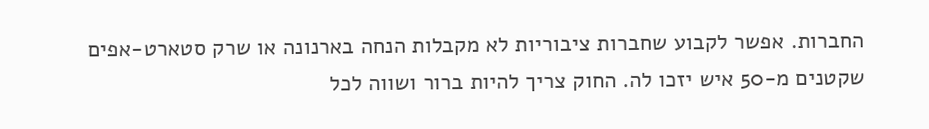החברות. אפשר לקבוע שחברות ציבוריות לא מקבלות הנחה בארנונה או שרק סטארט-אפים שקטנים מ-50 איש יזכו לה. החוק צריך להיות ברור ושווה לכל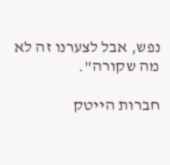נפש, אבל לצערנו זה לא מה שקורה".

חברות הייטק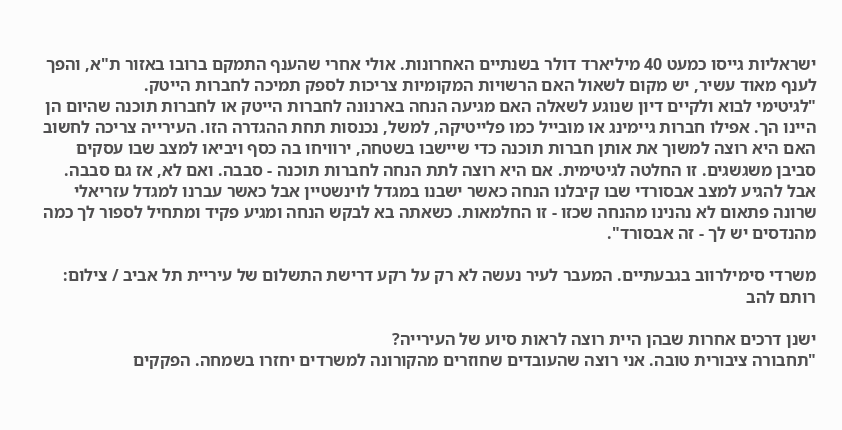ישראליות גייסו כמעט 40 מיליארד דולר בשנתיים האחרונות. אולי אחרי שהענף התמקם ברובו באזור ת"א, והפך לענף מאוד עשיר, יש מקום לשאול האם הרשויות המקומיות צריכות לספק תמיכה לחברות הייטק.
"לגיטימי לבוא ולקיים דיון שנוגע לשאלה האם מגיעה הנחה בארנונה לחברות הייטק או לחברות תוכנה שהיום הן היינו הך. אפילו חברות גיימינג או מובייל כמו פלייטיקה, למשל, נכנסות תחת ההגדרה הזו. העירייה צריכה לחשוב האם היא רוצה למשוך את אותן חברות תוכנה כדי שיישבו בשטחה, ירוויחו בה כסף ויביאו למצב שבו עסקים סביבן משגשגים. זו החלטה לגיטימית. אם היא רוצה לתת הנחה לחברות תוכנה - סבבה. ואם לא, אז גם סבבה. אבל להגיע למצב אבסורדי שבו קיבלנו הנחה כאשר ישבנו במגדל לוינשטיין אבל כאשר עברנו למגדל עזריאלי שרונה פתאום לא נהנינו מהנחה שכזו - זו החלמאות. כשאתה בא לבקש הנחה ומגיע פקיד ומתחיל לספור לך כמה מהנדסים יש לך - זה אבסורד".

משרדי סימילרווב בגבעתיים. המעבר לעיר נעשה לא רק על רקע דרישת התשלום של עיריית תל אביב / צילום: רותם להב

ישנן דרכים אחרות שבהן היית רוצה לראות סיוע של העירייה?
"תחבורה ציבורית טובה. אני רוצה שהעובדים שחוזרים מהקורונה למשרדים יחזרו בשמחה. הפקקים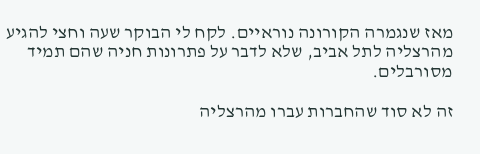מאז שנגמרה הקורונה נוראיים. לקח לי הבוקר שעה וחצי להגיע מהרצליה לתל אביב, שלא לדבר על פתרונות חניה שהם תמיד מסורבלים.

זה לא סוד שהחברות עברו מהרצליה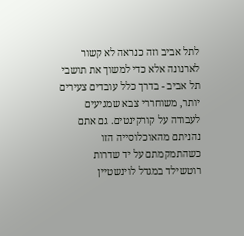לתל אביב וזה כנראה לא קשור לארנונה אלא כדי למשוך את תושבי תל אביב - בדרך כלל עובדים צעירים יותר, משוחררי צבא שמגיעים לעבודה על קורקינטים. גם אתם נהניתם מהאוכלוסייה הזו כשהתמקמתם על יד שדרות רוטשילד במגדל לוינשטיין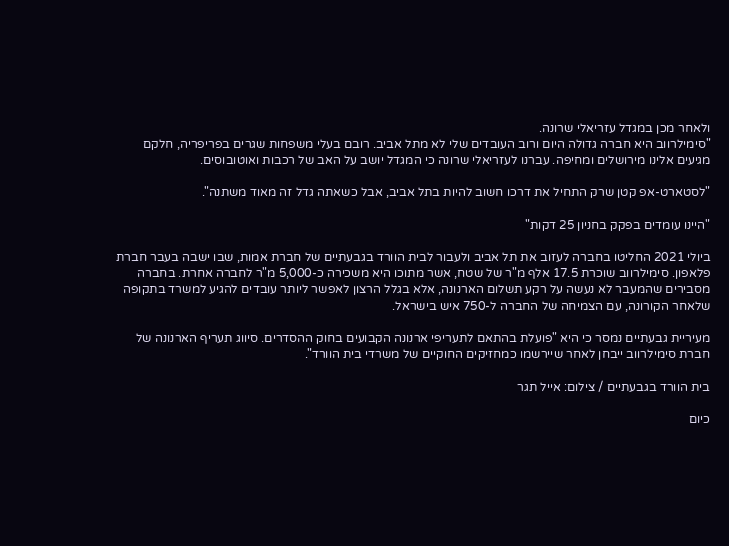ולאחר מכן במגדל עזריאלי שרונה.
"סימילרווב היא חברה גדולה היום ורוב העובדים שלי לא מתל אביב. רובם בעלי משפחות שגרים בפריפריה, חלקם מגיעים אלינו מירושלים ומחיפה. עברנו לעזריאלי שרונה כי המגדל יושב על האב של רכבות ואוטובוסים.

"לסטארט-אפ קטן שרק התחיל את דרכו חשוב להיות בתל אביב, אבל כשאתה גדל זה מאוד משתנה".

"היינו עומדים בפקק בחניון 25 דקות"

ביולי 2021 החליטו בחברה לעזוב את תל אביב ולעבור לבית הוורד בגבעתיים של חברת אמות, שבו ישבה בעבר חברת פלאפון. סימילרווב שוכרת 17.5 אלף מ"ר של שטח, אשר מתוכו היא משכירה כ-5,000 מ"ר לחברה אחרת. בחברה מסבירים שהמעבר לא נעשה על רקע תשלום הארנונה, אלא בגלל הרצון לאפשר ליותר עובדים להגיע למשרד בתקופה שלאחר הקורונה, עם הצמיחה של החברה ל-750 איש בישראל.

מעיריית גבעתיים נמסר כי היא "פועלת בהתאם לתעריפי ארנונה הקבועים בחוק ההסדרים. סיווג תעריף הארנונה של חברת סימילרווב ייבחן לאחר שיירשמו כמחזיקים החוקיים של משרדי בית הוורד".

בית הוורד בגבעתיים / צילום: אייל תגר

כיום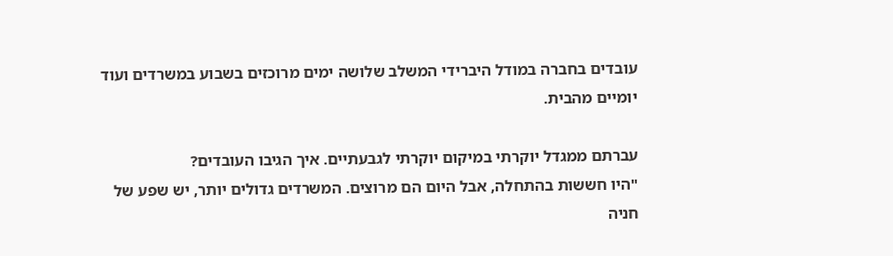עובדים בחברה במודל היברידי המשלב שלושה ימים מרוכזים בשבוע במשרדים ועוד יומיים מהבית.

עברתם ממגדל יוקרתי במיקום יוקרתי לגבעתיים. איך הגיבו העובדים?
"היו חששות בהתחלה, אבל היום הם מרוצים. המשרדים גדולים יותר, יש שפע של חניה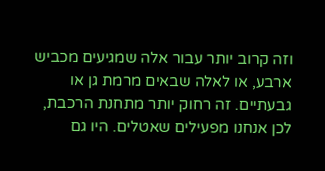וזה קרוב יותר עבור אלה שמגיעים מכביש ארבע, או לאלה שבאים מרמת גן או גבעתיים. זה רחוק יותר מתחנת הרכבת, לכן אנחנו מפעילים שאטלים. היו גם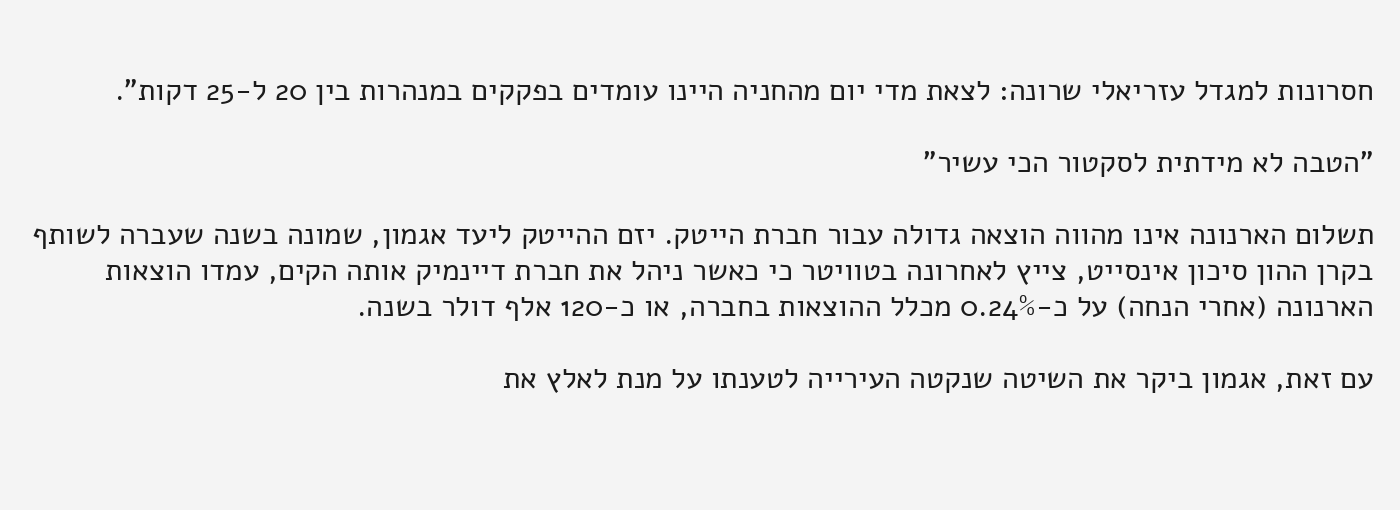חסרונות למגדל עזריאלי שרונה: לצאת מדי יום מהחניה היינו עומדים בפקקים במנהרות בין 20 ל-25 דקות".

"הטבה לא מידתית לסקטור הכי עשיר"

תשלום הארנונה אינו מהווה הוצאה גדולה עבור חברת הייטק. יזם ההייטק ליעד אגמון, שמונה בשנה שעברה לשותף בקרן ההון סיכון אינסייט, צייץ לאחרונה בטוויטר כי כאשר ניהל את חברת דיינמיק אותה הקים, עמדו הוצאות הארנונה (אחרי הנחה) על כ-0.24% מכלל ההוצאות בחברה, או כ-120 אלף דולר בשנה.

עם זאת, אגמון ביקר את השיטה שנקטה העירייה לטענתו על מנת לאלץ את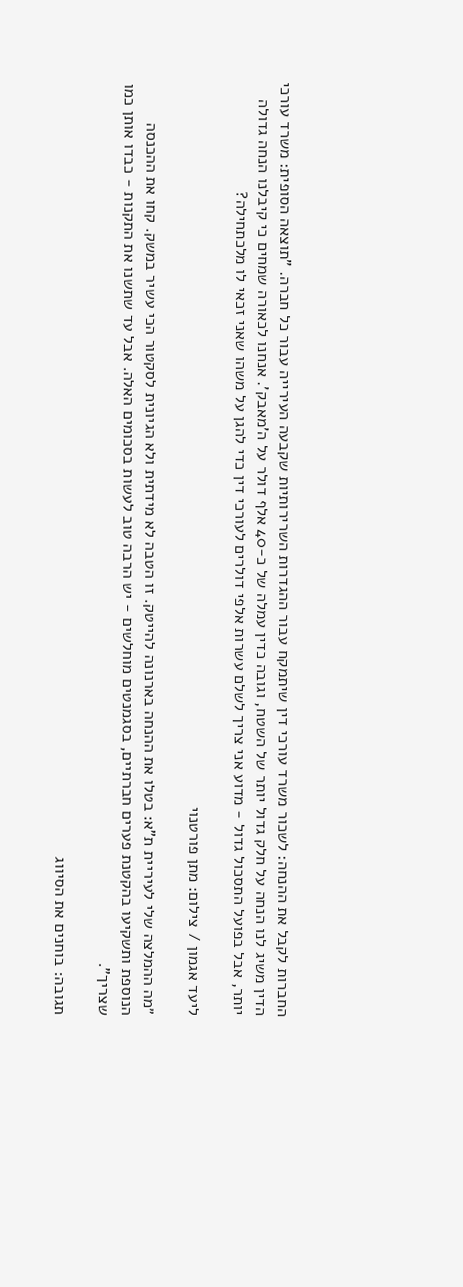החברות לקבל את ההנחה: לשכור משרד עורכי דין שיתמקח עבור ההגדרות השרירותיות שקבעה העירייה עבור כל חברה. "תוצאה הסופית: משרד עורכי הדין משיג לנו הנחה על חלק גדול יותר של השטח, וגובה כדין עמלה של כ-40 אלף דולר על ה'מאבק'. אנחנו לכאורה שמחים כי קיבלנו הנחה גדולה יותר, אבל בפועל התסכול גדול - מדוע אני צריך לשלם עשרות אלפי דולרים לעורכי דין כדי להגן על משהו שאני זכאי לו מלכתחילה?

ליעד אגמון / צילום: מתן פורטנוי

״מה ההמלצה שלי לעיריית ת"א: בטלו את ההנחה בארנונה להייטק. זו הטבה לא מידתית ולא הגיונית לסקטור הכי עשיר במשק. קחו את ההכנסה הנוספת ותשקיעו בהקטנת פערים חברתיים, בסגמנטים מוחלשים - יש הרבה טוב לעשות בסכומים האלה. אבל עד שתשנו את התקנות - כבדו אותן כמו שצריך".

תגובה: בוחנים את הסיווג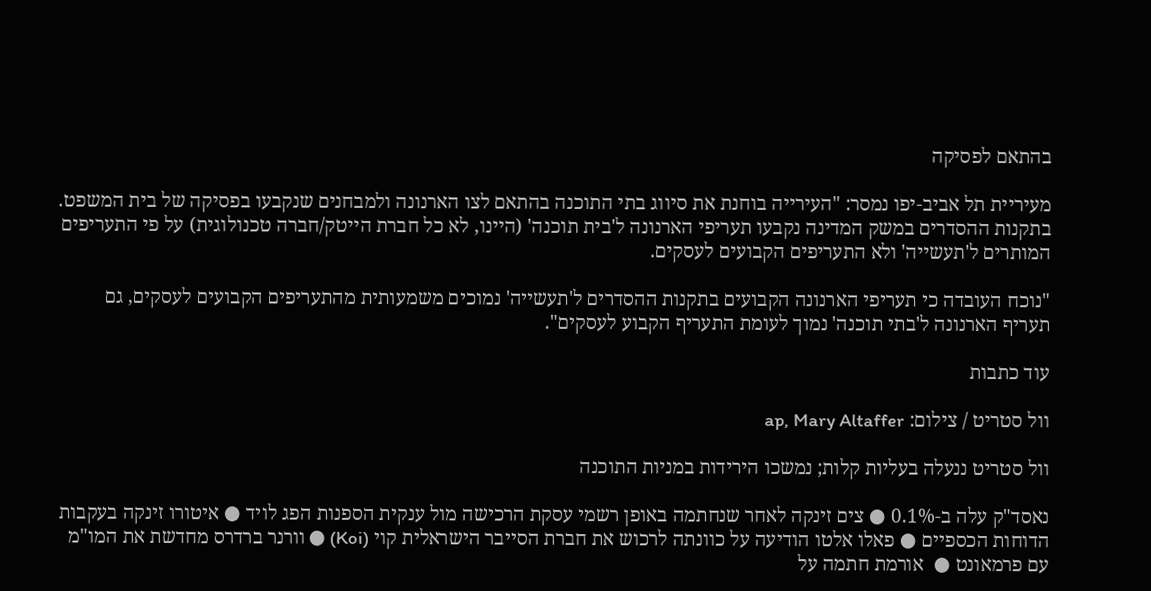בהתאם לפסיקה

מעיריית תל אביב-יפו נמסר: "העירייה בוחנת את סיווג בתי התוכנה בהתאם לצו הארנונה ולמבחנים שנקבעו בפסיקה של בית המשפט. בתקנות ההסדרים במשק המדינה נקבעו תעריפי הארנונה ל'בית תוכנה' (היינו, לא כל חברת הייטק/חברה טכנולוגית) על פי התעריפים המותרים ל'תעשייה' ולא התעריפים הקבועים לעסקים.

"נוכח העובדה כי תעריפי הארנונה הקבועים בתקנות ההסדרים ל'תעשייה' נמוכים משמעותית מהתעריפים הקבועים לעסקים, גם תעריף הארנונה ל'בתי תוכנה' נמוך לעומת התעריף הקבוע לעסקים".

עוד כתבות

וול סטריט / צילום: ap, Mary Altaffer

וול סטריט ננעלה בעליות קלות; נמשכו הירידות במניות התוכנה

נאסד"ק עלה ב-0.1% ● צים זינקה לאחר שנחתמה באופן רשמי עסקת הרכישה מול ענקית הספנות הפג לויד ● איטורו זינקה בעקבות הדוחות הכספיים ● פאלו אלטו הודיעה על כוונתה לרכוש את חברת הסייבר הישראלית קוי (Koi) ● וורנר ברדרס מחדשת את המו"מ עם פרמאונט ●  אורמת חתמה על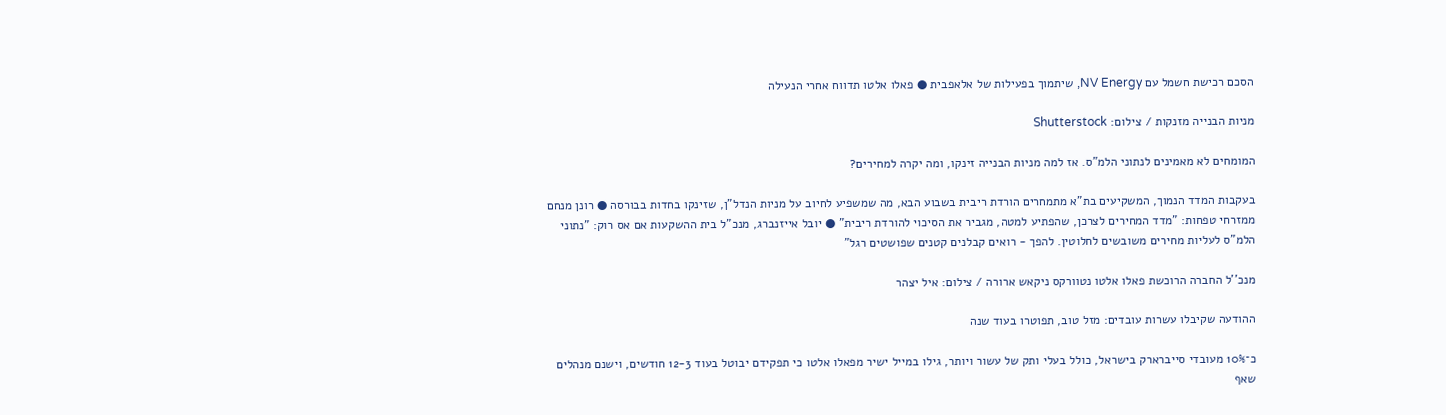הסכם רכישת חשמל עם NV Energy, שיתמוך בפעילות של אלאפבית ● פאלו אלטו תדווח אחרי הנעילה

מניות הבנייה מזנקות / צילום: Shutterstock

המומחים לא מאמינים לנתוני הלמ"ס. אז למה מניות הבנייה זינקו, ומה יקרה למחירים?

בעקבות המדד הנמוך, המשקיעים בת"א מתמחרים הורדת ריבית בשבוע הבא, מה שמשפיע לחיוב על מניות הנדל"ן, שזינקו בחדות בבורסה ● רונן מנחם ממזרחי טפחות: "מדד המחירים לצרכן, שהפתיע למטה, מגביר את הסיכוי להורדת ריבית" ● יובל אייזנברג, מנכ"ל בית ההשקעות אם אס רוק: "נתוני הלמ"ס לעליות מחירים משובשים לחלוטין. להפך - רואים קבלנים קטנים שפושטים רגל"

מנכ''ל החברה הרוכשת פאלו אלטו נטוורקס ניקאש ארורה / צילום: איל יצהר

ההודעה שקיבלו עשרות עובדים: מזל טוב, תפוטרו בעוד שנה

כ־10% מעובדי סייברארק בישראל, כולל בעלי ותק של עשור ויותר, גילו במייל ישיר מפאלו אלטו כי תפקידם יבוטל בעוד 12-3 חודשים, וישנם מנהלים שאף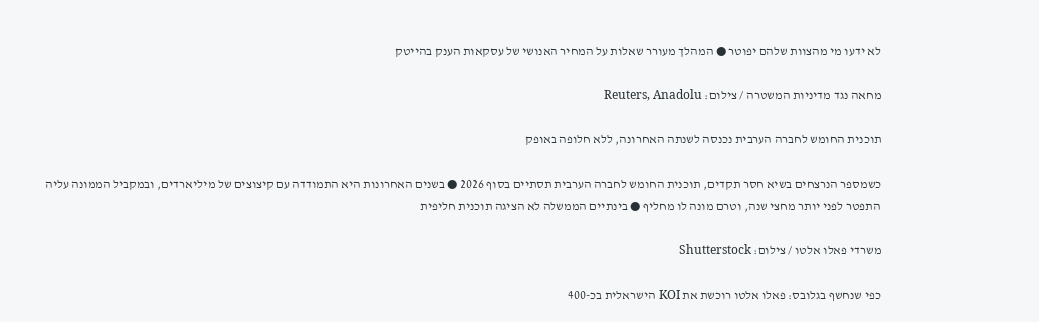לא ידעו מי מהצוות שלהם יפוטר ● המהלך מעורר שאלות על המחיר האנושי של עסקאות הענק בהייטק

מחאה נגד מדיניות המשטרה / צילום: Reuters, Anadolu

תוכנית החומש לחברה הערבית נכנסה לשנתה האחרונה, ללא חלופה באופק

כשמספר הנרצחים בשיא חסר תקדים, תוכנית החומש לחברה הערבית תסתיים בסוף 2026 ● בשנים האחרונות היא התמודדה עם קיצוצים של מיליארדים, ובמקביל הממונה עליה התפטר לפני יותר מחצי שנה, וטרם מונה לו מחליף ● בינתיים הממשלה לא הציגה תוכנית חליפית

משרדי פאלו אלטו / צילום: Shutterstock

כפי שנחשף בגלובס: פאלו אלטו רוכשת את KOI הישראלית בכ-400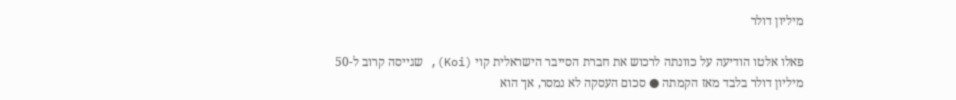מיליון דולר

פאלו אלטו הודיעה על כוונתה לרכוש את חברת הסייבר הישראלית קוי (Koi), שגייסה קרוב ל-50 מיליון דולר בלבד מאז הקמתה ● סכום העסקה לא נמסר, אך הוא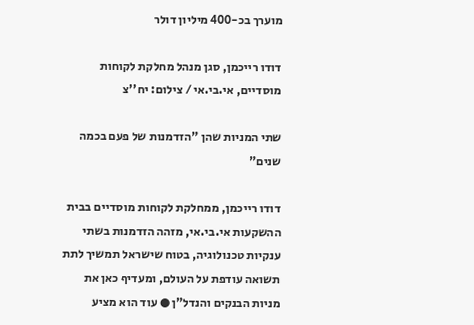מוערך בכ-400 מיליון דולר

דודו רייכמן, סגן מנהל מחלקת לקוחות מוסדיים, אי.בי.אי / צילום: יח''צ

שתי המניות שהן "הזדמנות של פעם בכמה שנים"

דודו רייכמן, ממחלקת לקוחות מוסדיים בבית ההשקעות אי.בי.אי, מזהה הזדמנות בשתי ענקיות טכנולוגיה, בטוח שישראל תמשיך לתת תשואה עודפת על העולם, ומעדיף כאן את מניות הבנקים והנדל"ן ● עוד הוא מציע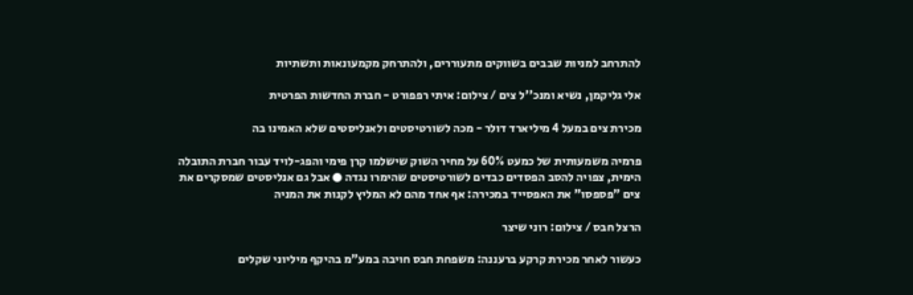להתרחב למניות שבבים בשווקים מתעוררים, ולהתרחק מקמעונאות ותשתיות

אלי גליקמן, נשיא ומנכ''ל צים / צילום: איתי רפפורט - חברת החדשות הפרטית

מכירת צים במעל 4 מיליארד דולר - מכה לשורטיסטים ולאנליסטים שלא האמינו בה

פרמיה משמעותית של כמעט 60% על מחיר השוק שישלמו קרן פימי והפג-לויד עבור חברת התובלה הימית, צפויה להסב הפסדים כבדים לשורטיסטים שהימרו נגדה ● אבל גם אנליסטים שמסקרים את צים "פספסו" את האפסייד במכירה: אף אחד מהם לא המליץ לקנות את המניה

הרצל חבס / צילום: רוני שיצר

כעשור לאחר מכירת קרקע ברעננה: משפחת חבס חויבה במע"מ בהיקף מיליוני שקלים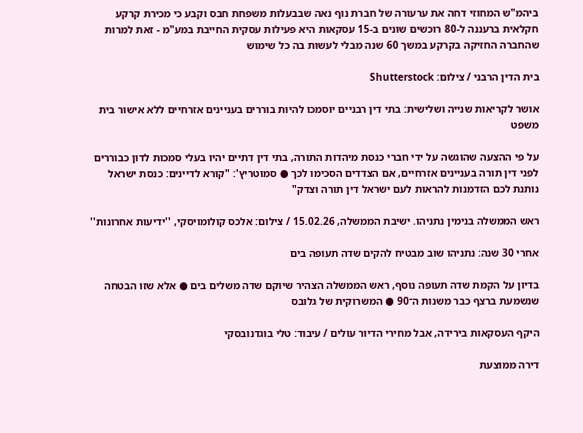ביהמ"ש המחוזי דחה את ערעורה של חברת נוף נאה שבבעלות משפחת חבס וקבע כי מכירת קרקע חקלאית ברעננה ל-80 רוכשים שונים ב-15 עסקאות היא פעילות עסקית החייבת במע"מ - זאת למרות שהחברה החזיקה בקרקע במשך 60 שנה מבלי לעשות בה כל שימוש

בית הדין הרבני / צילום: Shutterstock

אושר לקריאות שנייה ושלישית: בתי דין רבניים יוסמכו להיות בוררים בעניינים אזרחיים ללא אישור בית משפט

על פי ההצעה שהוגשה על ידי חברי כנסת מיהדות התורה, בתי דין דתיים יהיו בעלי סמכות לדון כבוררים לפני דין תורה בעניינים אזרחיים, אם הצדדים הסכימו לכך ● סמוטריץ': "קורא לדיינים: כנסת ישראל נותנת לכם הזדמנות להראות לעם ישראל דין תורה וצדק"

ראש הממשלה בנימין נתניהו. ישיבת הממשלה, 15.02.26 / צילום: אלכס קולומויסקי, ''ידיעות אחרונות''

אחרי 30 שנה: נתניהו שוב מבטיח להקים שדה תעופה בים

בדיון על הקמת שדה תעופה נוסף, ראש הממשלה הצהיר שיוקם שדה משלים בים ● אלא שזו הבטחה שנשמעת ברצף כבר משנות ה־90 ● המשרוקית של גלובס

היקף העסקאות בירידה, אבל מחירי הדיור עולים / עיבוד: טלי בוגדנובסקי

דירה ממוצעת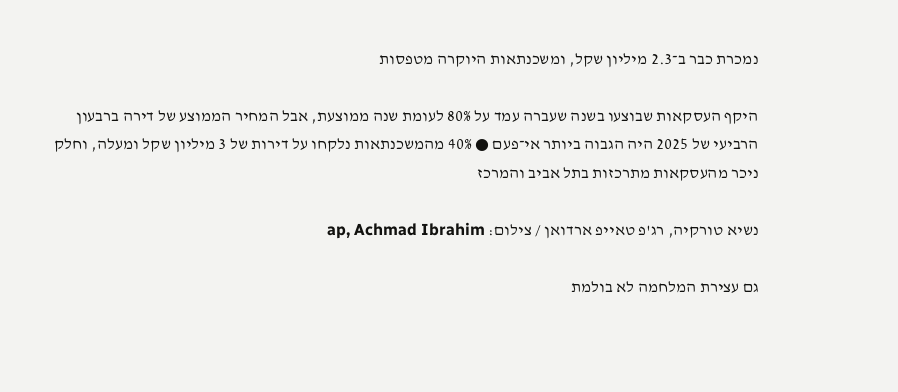נמכרת כבר ב־2.3 מיליון שקל, ומשכנתאות היוקרה מטפסות

היקף העסקאות שבוצעו בשנה שעברה עמד על 80% לעומת שנה ממוצעת, אבל המחיר הממוצע של דירה ברבעון הרביעי של 2025 היה הגבוה ביותר אי־פעם ● 40% מהמשכנתאות נלקחו על דירות של 3 מיליון שקל ומעלה, וחלק ניכר מהעסקאות מתרכזות בתל אביב והמרכז

נשיא טורקיה, רג'פ טאייפ ארדואן / צילום: ap, Achmad Ibrahim

גם עצירת המלחמה לא בולמת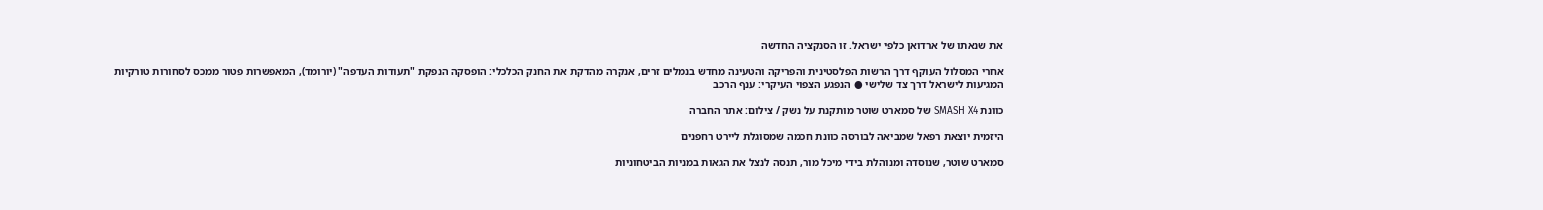את שנאתו של ארדואן כלפי ישראל. זו הסנקציה החדשה

אחרי המסלול העוקף דרך הרשות הפלסטינית והפריקה והטעינה מחדש בנמלים זרים, אנקרה מהדקת את החנק הכלכלי: הופסקה הנפקת "תעודות העדפה" (יורומד), המאפשרות פטור ממכס לסחורות טורקיות המגיעות לישראל דרך צד שלישי ● הנפגע הצפוי העיקרי: ענף הרכב

כוונת SMASH X4 של סמארט שוטר מותקנת על נשק / צילום: אתר החברה

היזמית יוצאת רפאל שמביאה לבורסה כוונת חכמה שמסוגלת ליירט רחפנים

סמארט שוטר, שנוסדה ומנוהלת בידי מיכל מור, תנסה לנצל את הגאות במניות הביטחוניות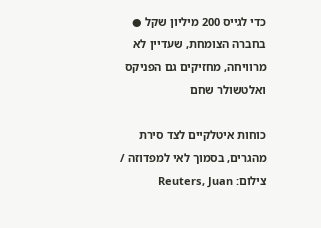כדי לגייס 200 מיליון שקל ● בחברה הצומחת, שעדיין לא מרוויחה, מחזיקים גם הפניקס ואלטשולר שחם

כוחות איטלקיים לצד סירת מהגרים, בסמוך לאי למפדוזה / צילום: Reuters, Juan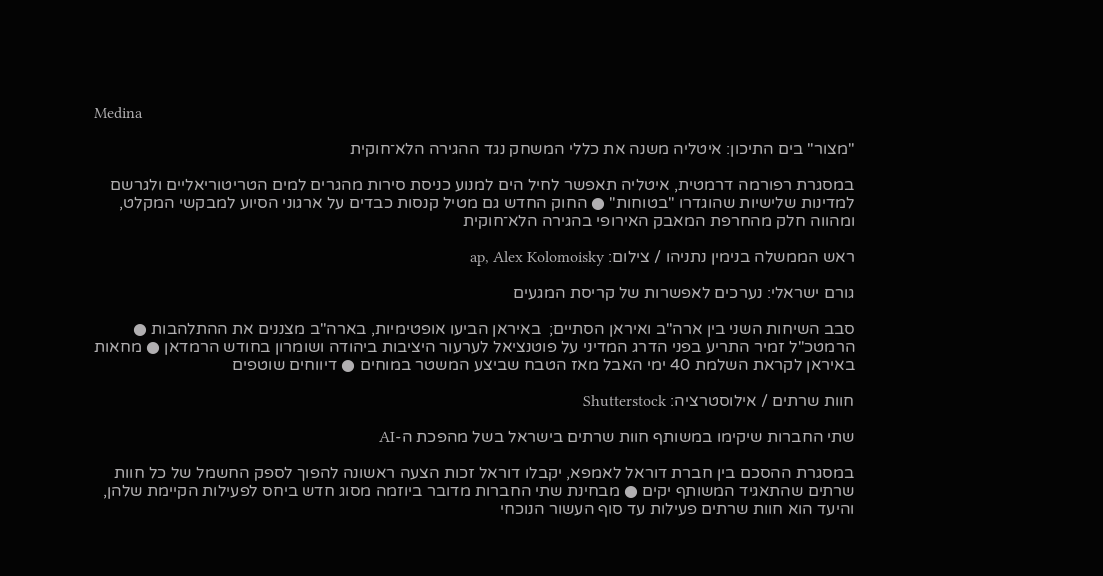Medina

"מצור" בים התיכון: איטליה משנה את כללי המשחק נגד ההגירה הלא־חוקית

במסגרת רפורמה דרמטית, איטליה תאפשר לחיל הים למנוע כניסת סירות מהגרים למים הטריטוריאליים ולגרשם למדינות שלישיות שהוגדרו "בטוחות" ● החוק החדש גם מטיל קנסות כבדים על ארגוני הסיוע למבקשי המקלט, ומהווה חלק מהחרפת המאבק האירופי בהגירה הלא־חוקית

ראש הממשלה בנימין נתניהו / צילום: ap, Alex Kolomoisky

גורם ישראלי: נערכים לאפשרות של קריסת המגעים

סבב השיחות השני בין ארה"ב ואיראן הסתיים;  באיראן הביעו אופטימיות, בארה"ב מצננים את ההתלהבות ● הרמטכ"ל זמיר התריע בפני הדרג המדיני על פוטנציאל לערעור היציבות ביהודה ושומרון בחודש הרמדאן ● מחאות באיראן לקראת השלמת 40 ימי האבל מאז הטבח שביצע המשטר במוחים ● דיווחים שוטפים

חוות שרתים / אילוסטרציה: Shutterstock

שתי החברות שיקימו במשותף חוות שרתים בישראל בשל מהפכת ה-AI

במסגרת ההסכם בין חברת דוראל לאמפא, יקבלו דוראל זכות הצעה ראשונה להפוך לספק החשמל של כל חוות שרתים שהתאגיד המשותף יקים ● מבחינת שתי החברות מדובר ביוזמה מסוג חדש ביחס לפעילות הקיימת שלהן, והיעד הוא חוות שרתים פעילות עד סוף העשור הנוכחי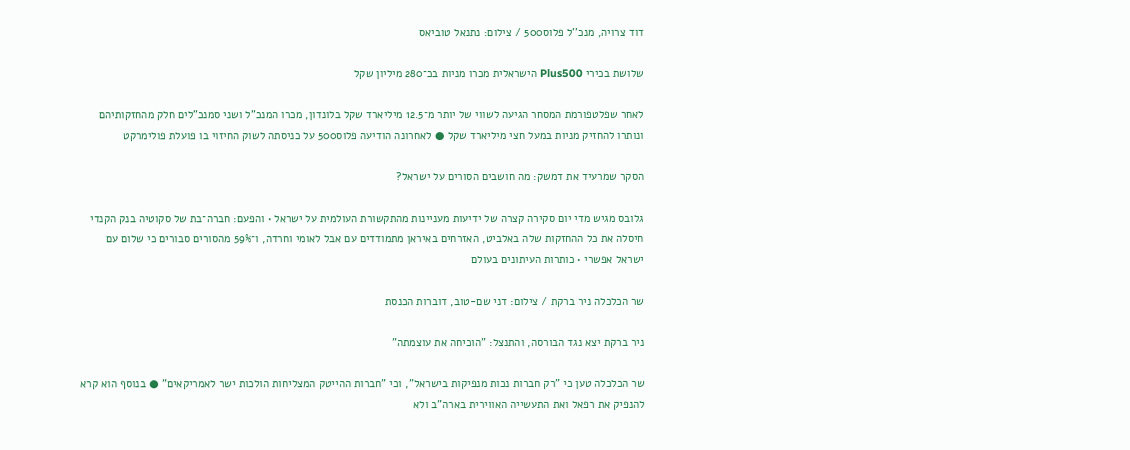דוד צרויה, מנכ''ל פלוס500 / צילום: נתנאל טוביאס

שלושת בכירי Plus500 הישראלית מכרו מניות בכ־280 מיליון שקל

לאחר שפלטפורמת המסחר הגיעה לשווי של יותר מ־12.5 מיליארד שקל בלונדון, מכרו המנכ"ל ושני סמנכ"לים חלק מהחזקותיהם ונותרו להחזיק מניות במעל חצי מיליארד שקל ● לאחרונה הודיעה פלוס500 על כניסתה לשוק החיזוי בו פועלת פולימרקט

הסקר שמרעיד את דמשק: מה חושבים הסורים על ישראל?

גלובס מגיש מדי יום סקירה קצרה של ידיעות מעניינות מהתקשורת העולמית על ישראל • והפעם: חברה־בת של סקוטיה בנק הקנדי חיסלה את כל ההחזקות שלה באלביט, האזרחים באיראן מתמודדים עם אבל לאומי וחרדה, ו־59% מהסורים סבורים כי שלום עם ישראל אפשרי • כותרות העיתונים בעולם

שר הכלכלה ניר ברקת / צילום: דני שם-טוב, דוברות הכנסת

ניר ברקת יצא נגד הבורסה, והתנצל: "הוכיחה את עוצמתה"

שר הכלכלה טען כי "רק חברות נכות מנפיקות בישראל", וכי "חברות ההייטק המצליחות הולכות ישר לאמריקאים" ● בנוסף הוא קרא להנפיק את רפאל ואת התעשייה האווירית בארה"ב ולא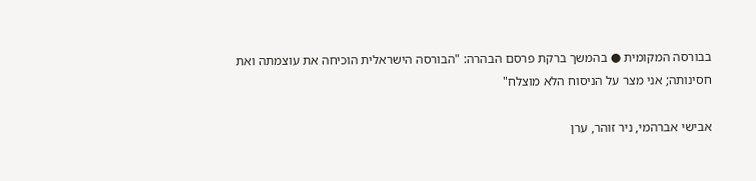בבורסה המקומית ● בהמשך ברקת פרסם הבהרה: "הבורסה הישראלית הוכיחה את עוצמתה ואת חסינותה; אני מצר על הניסוח הלא מוצלח"

אבישי אברהמי, ניר זוהר, ערן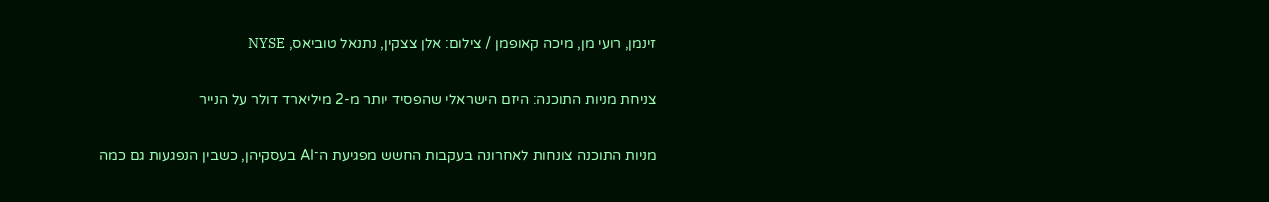זינמן, רועי מן, מיכה קאופמן / צילום: אלן צצקין, נתנאל טוביאס, NYSE

צניחת מניות התוכנה: היזם הישראלי שהפסיד יותר מ-2 מיליארד דולר על הנייר

מניות התוכנה צונחות לאחרונה בעקבות החשש מפגיעת ה־AI בעסקיהן, כשבין הנפגעות גם כמה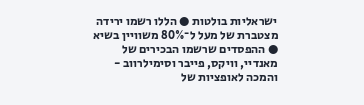ישראליות בולטות ● הללו רשמו ירידה מצטברת של מעל ל־80% משוויין בשיא ● ההפסדים שרשמו הבכירים של מאנדיי, וויקס, פייבר וסימילרווב - והמכה לאופציות של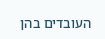העובדים בהן